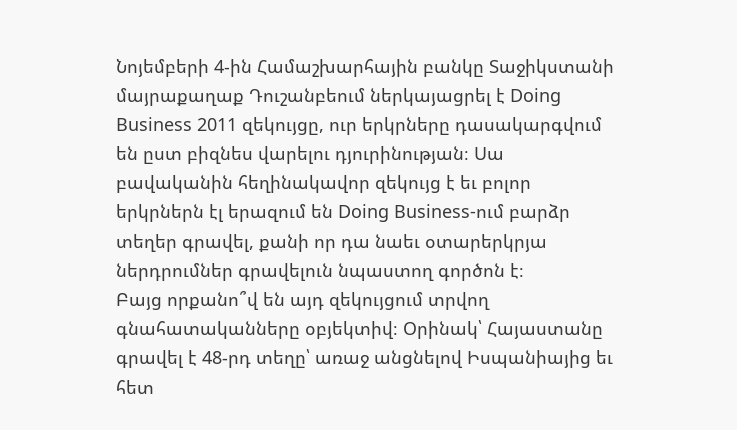Նոյեմբերի 4-ին Համաշխարհային բանկը Տաջիկստանի մայրաքաղաք Դուշանբեում ներկայացրել է Doing Business 2011 զեկույցը, ուր երկրները դասակարգվում են ըստ բիզնես վարելու դյուրինության։ Սա բավականին հեղինակավոր զեկույց է եւ բոլոր երկրներն էլ երազում են Doing Business-ում բարձր տեղեր գրավել, քանի որ դա նաեւ օտարերկրյա ներդրումներ գրավելուն նպաստող գործոն է։
Բայց որքանո՞վ են այդ զեկույցում տրվող գնահատականները օբյեկտիվ։ Օրինակ՝ Հայաստանը գրավել է 48-րդ տեղը՝ առաջ անցնելով Իսպանիայից եւ հետ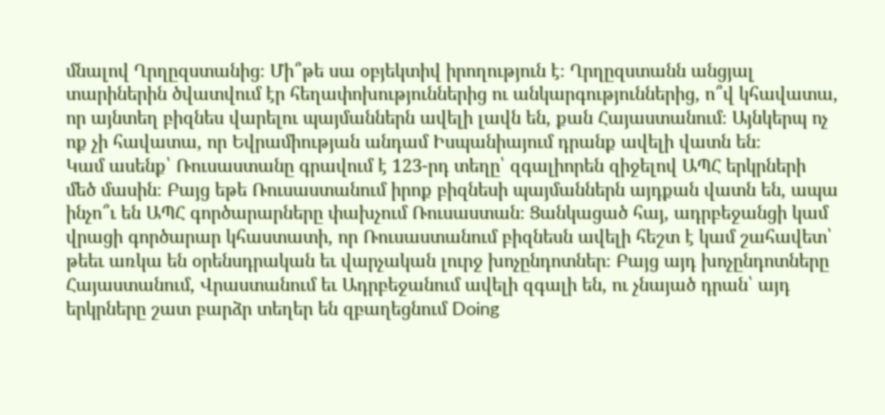մնալով Ղրղըզստանից։ Մի՞թե սա օբյեկտիվ իրողություն է։ Ղրղըզստանն անցյալ տարիներին ծվատվում էր հեղափոխություններից ու անկարգություններից, ո՞վ կհավատա, որ այնտեղ բիզնես վարելու պայմաններն ավելի լավն են, քան Հայաստանում։ Այնկերպ ոչ ոք չի հավատա, որ Եվրամիության անդամ Իսպանիայում դրանք ավելի վատն են։
Կամ ասենք՝ Ռուսաստանը գրավում է 123-րդ տեղը՝ զգալիորեն զիջելով ԱՊՀ երկրների մեծ մասին։ Բայց եթե Ռուսաստանում իրոք բիզնեսի պայմաններն այդքան վատն են, ապա ինչո՞ւ են ԱՊՀ գործարարները փախչում Ռուսաստան։ Ցանկացած հայ, ադրբեջանցի կամ վրացի գործարար կհաստատի, որ Ռուսաստանում բիզնեսն ավելի հեշտ է կամ շահավետ՝ թեեւ առկա են օրենսդրական եւ վարչական լուրջ խոչընդոտներ։ Բայց այդ խոչընդոտները Հայաստանում, Վրաստանում եւ Ադրբեջանում ավելի զգալի են, ու չնայած դրան՝ այդ երկրները շատ բարձր տեղեր են զբաղեցնում Doing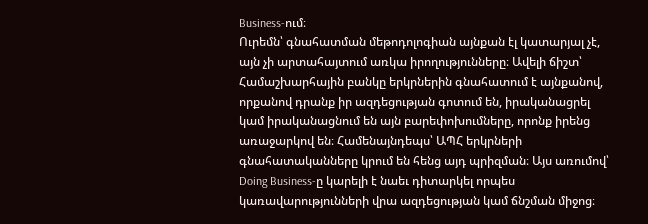Business-ում։
Ուրեմն՝ գնահատման մեթոդոլոգիան այնքան էլ կատարյալ չէ, այն չի արտահայտում առկա իրողությունները։ Ավելի ճիշտ՝ Համաշխարհային բանկը երկրներին գնահատում է այնքանով, որքանով դրանք իր ազդեցության գոտում են, իրականացրել կամ իրականացնում են այն բարեփոխումները, որոնք իրենց առաջարկով են։ Համենայնդեպս՝ ԱՊՀ երկրների գնահատականները կրում են հենց այդ պրիզման։ Այս առումով՝ Doing Business-ը կարելի է նաեւ դիտարկել որպես կառավարությունների վրա ազդեցության կամ ճնշման միջոց։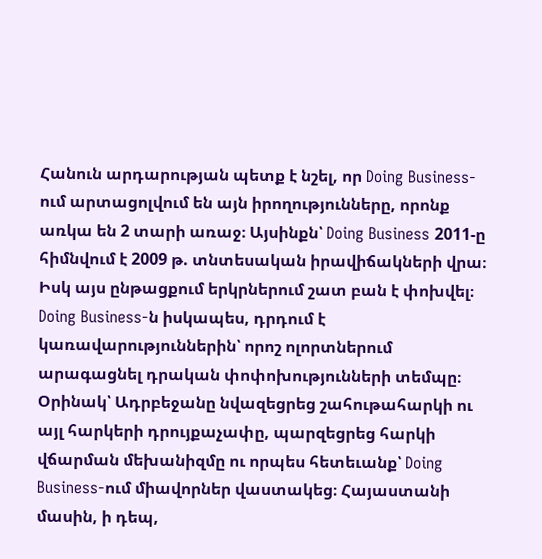Հանուն արդարության պետք է նշել, որ Doing Business-ում արտացոլվում են այն իրողությունները, որոնք առկա են 2 տարի առաջ։ Այսինքն՝ Doing Business 2011-ը հիմնվում է 2009 թ. տնտեսական իրավիճակների վրա։ Իսկ այս ընթացքում երկրներում շատ բան է փոխվել։ Doing Business-ն իսկապես, դրդում է կառավարություններին՝ որոշ ոլորտներում արագացնել դրական փոփոխությունների տեմպը։ Օրինակ՝ Ադրբեջանը նվազեցրեց շահութահարկի ու այլ հարկերի դրույքաչափը, պարզեցրեց հարկի վճարման մեխանիզմը ու որպես հետեւանք՝ Doing Business-ում միավորներ վաստակեց։ Հայաստանի մասին, ի դեպ,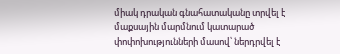միակ դրական գնահատականը տրվել է մաքսային մարմնում կատարած փոփոխությունների մասով՝ ներդրվել է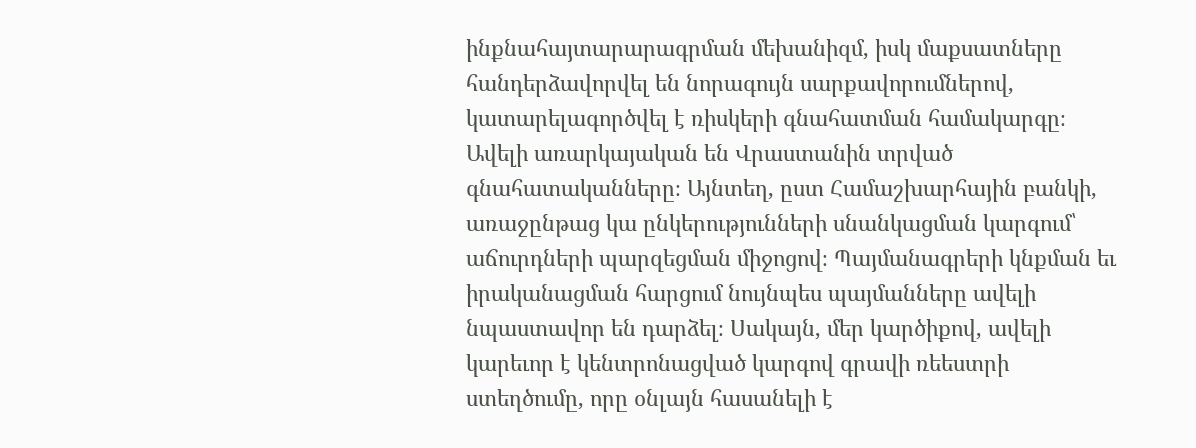ինքնահայտարարագրման մեխանիզմ, իսկ մաքսատները հանդերձավորվել են նորագույն սարքավորումներով, կատարելագործվել է ռիսկերի գնահատման համակարգը։
Ավելի առարկայական են Վրաստանին տրված գնահատականները։ Այնտեղ, ըստ Համաշխարհային բանկի, առաջընթաց կա ընկերությունների սնանկացման կարգում՝ աճուրդների պարզեցման միջոցով։ Պայմանագրերի կնքման եւ իրականացման հարցում նույնպես պայմանները ավելի նպաստավոր են դարձել։ Սակայն, մեր կարծիքով, ավելի կարեւոր է կենտրոնացված կարգով գրավի ռեեստրի ստեղծումը, որը օնլայն հասանելի է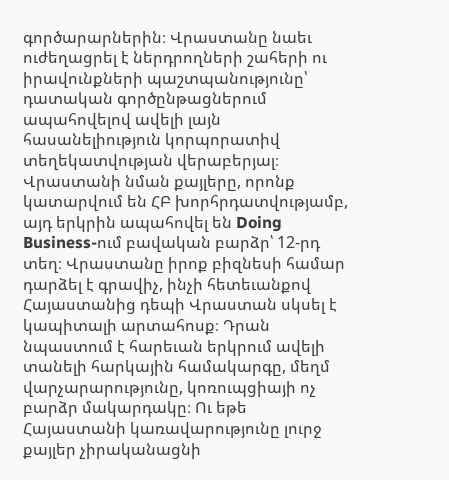գործարարներին։ Վրաստանը նաեւ ուժեղացրել է ներդրողների շահերի ու իրավունքների պաշտպանությունը՝ դատական գործընթացներում ապահովելով ավելի լայն հասանելիություն կորպորատիվ տեղեկատվության վերաբերյալ։
Վրաստանի նման քայլերը, որոնք կատարվում են ՀԲ խորհրդատվությամբ, այդ երկրին ապահովել են Doing Business-ում բավական բարձր՝ 12-րդ տեղ։ Վրաստանը իրոք բիզնեսի համար դարձել է գրավիչ, ինչի հետեւանքով Հայաստանից դեպի Վրաստան սկսել է կապիտալի արտահոսք։ Դրան նպաստում է հարեւան երկրում ավելի տանելի հարկային համակարգը, մեղմ վարչարարությունը, կոռուպցիայի ոչ բարձր մակարդակը։ Ու եթե Հայաստանի կառավարությունը լուրջ քայլեր չիրականացնի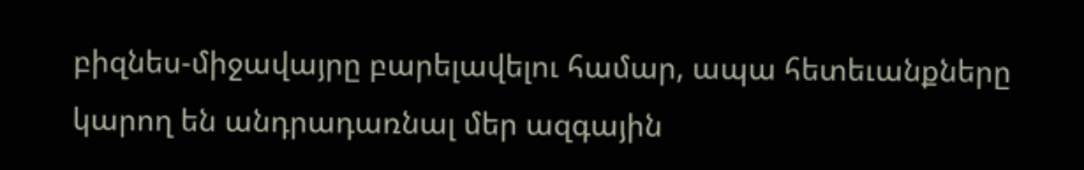բիզնես-միջավայրը բարելավելու համար, ապա հետեւանքները կարող են անդրադառնալ մեր ազգային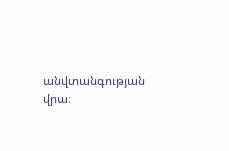անվտանգության վրա։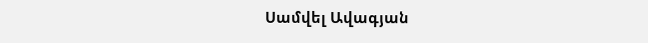Սամվել Ավագյան